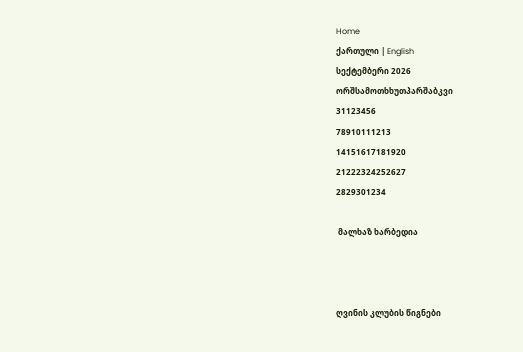Home
ქართული | English
სექტემბერი 2026
ორშსამოთხხუთპარშაბკვი
31123456
78910111213
14151617181920
21222324252627
2829301234

 მალხაზ ხარბედია



ღვინის კლუბის წიგნები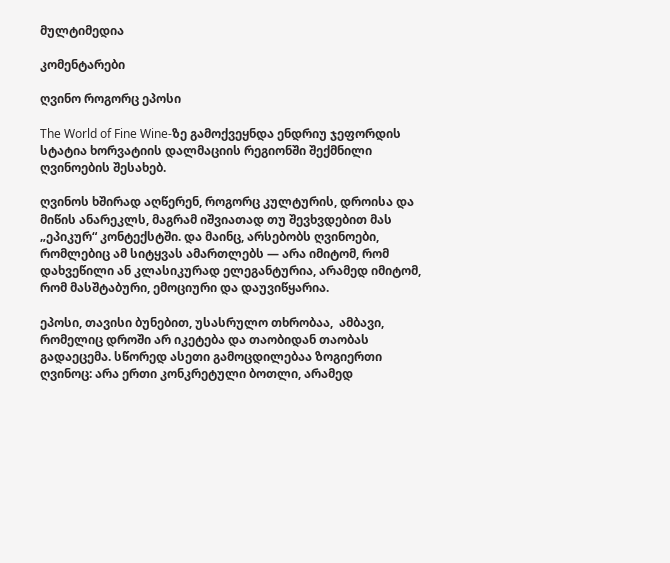მულტიმედია

კომენტარები

ღვინო როგორც ეპოსი

The World of Fine Wine-ზე გამოქვეყნდა ენდრიუ ჯეფორდის სტატია ხორვატიის დალმაციის რეგიონში შექმნილი ღვინოების შესახებ.

ღვინოს ხშირად აღწერენ, როგორც კულტურის, დროისა და მიწის ანარეკლს, მაგრამ იშვიათად თუ შევხვდებით მას „ეპიკურ“ კონტექსტში. და მაინც, არსებობს ღვინოები, რომლებიც ამ სიტყვას ამართლებს — არა იმიტომ, რომ დახვეწილი ან კლასიკურად ელეგანტურია, არამედ იმიტომ, რომ მასშტაბური, ემოციური და დაუვიწყარია.

ეპოსი, თავისი ბუნებით, უსასრულო თხრობაა,  ამბავი, რომელიც დროში არ იკეტება და თაობიდან თაობას გადაეცემა. სწორედ ასეთი გამოცდილებაა ზოგიერთი ღვინოც: არა ერთი კონკრეტული ბოთლი, არამედ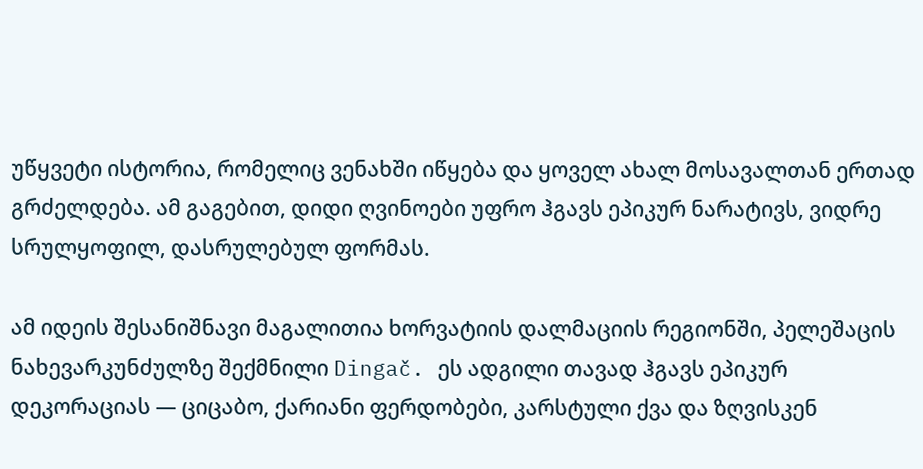უწყვეტი ისტორია, რომელიც ვენახში იწყება და ყოველ ახალ მოსავალთან ერთად გრძელდება. ამ გაგებით, დიდი ღვინოები უფრო ჰგავს ეპიკურ ნარატივს, ვიდრე სრულყოფილ, დასრულებულ ფორმას.

ამ იდეის შესანიშნავი მაგალითია ხორვატიის დალმაციის რეგიონში, პელეშაცის ნახევარკუნძულზე შექმნილი Dingač. ეს ადგილი თავად ჰგავს ეპიკურ დეკორაციას — ციცაბო, ქარიანი ფერდობები, კარსტული ქვა და ზღვისკენ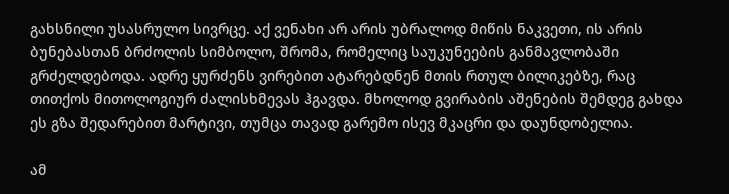გახსნილი უსასრულო სივრცე. აქ ვენახი არ არის უბრალოდ მიწის ნაკვეთი, ის არის ბუნებასთან ბრძოლის სიმბოლო, შრომა, რომელიც საუკუნეების განმავლობაში გრძელდებოდა. ადრე ყურძენს ვირებით ატარებდნენ მთის რთულ ბილიკებზე, რაც თითქოს მითოლოგიურ ძალისხმევას ჰგავდა. მხოლოდ გვირაბის აშენების შემდეგ გახდა ეს გზა შედარებით მარტივი, თუმცა თავად გარემო ისევ მკაცრი და დაუნდობელია.

ამ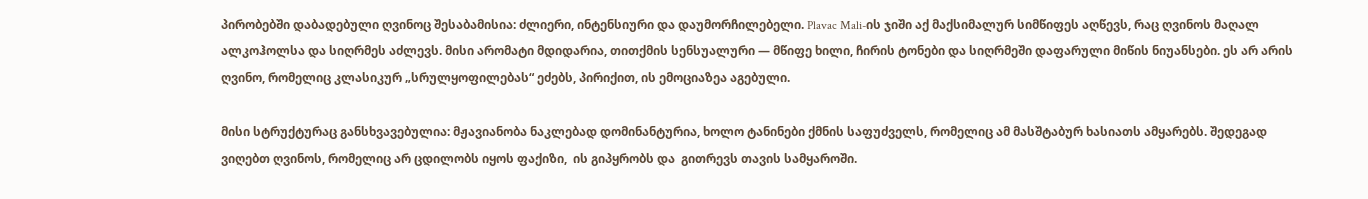პირობებში დაბადებული ღვინოც შესაბამისია: ძლიერი, ინტენსიური და დაუმორჩილებელი. Plavac Mali-ის ჯიში აქ მაქსიმალურ სიმწიფეს აღწევს, რაც ღვინოს მაღალ ალკოჰოლსა და სიღრმეს აძლევს. მისი არომატი მდიდარია, თითქმის სენსუალური — მწიფე ხილი, ჩირის ტონები და სიღრმეში დაფარული მიწის ნიუანსები. ეს არ არის ღვინო, რომელიც კლასიკურ „სრულყოფილებას“ ეძებს, პირიქით, ის ემოციაზეა აგებული.

მისი სტრუქტურაც განსხვავებულია: მჟავიანობა ნაკლებად დომინანტურია, ხოლო ტანინები ქმნის საფუძველს, რომელიც ამ მასშტაბურ ხასიათს ამყარებს. შედეგად ვიღებთ ღვინოს, რომელიც არ ცდილობს იყოს ფაქიზი,  ის გიპყრობს და  გითრევს თავის სამყაროში.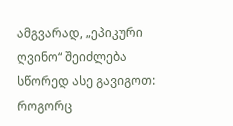ამგვარად, „ეპიკური ღვინო“ შეიძლება სწორედ ასე გავიგოთ: როგორც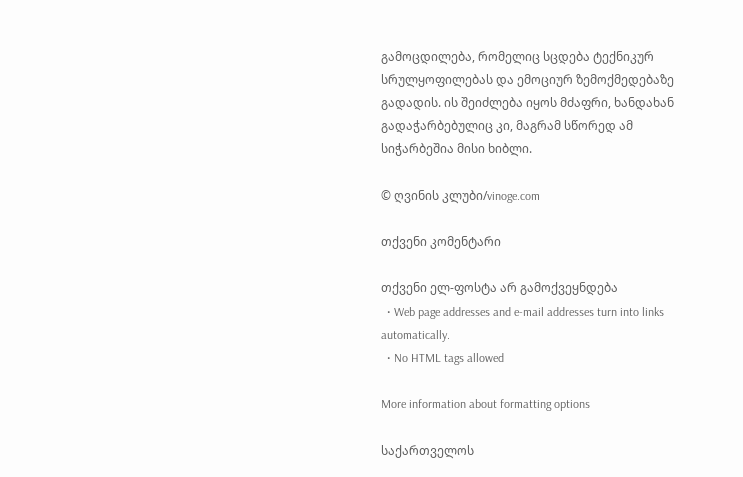გამოცდილება, რომელიც სცდება ტექნიკურ სრულყოფილებას და ემოციურ ზემოქმედებაზე გადადის. ის შეიძლება იყოს მძაფრი, ხანდახან გადაჭარბებულიც კი, მაგრამ სწორედ ამ სიჭარბეშია მისი ხიბლი.

© ღვინის კლუბი/vinoge.com

თქვენი კომენტარი

თქვენი ელ-ფოსტა არ გამოქვეყნდება
  • Web page addresses and e-mail addresses turn into links automatically.
  • No HTML tags allowed

More information about formatting options

საქართველოს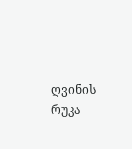ღვინის რუკა